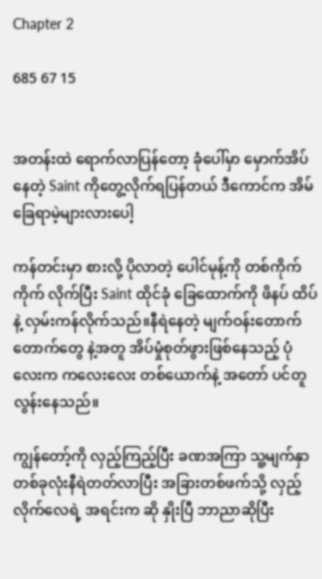Chapter 2

685 67 15


အတန်းထဲ ရောက်လာပြန်တော့ ခုံပေါ်မှာ မှောက်အိပ်နေတဲ့ Saint ကိုတွေ့လိုက်ရပြန်တယ် ဒီကောင်က အိမ်ခြေရာမဲ့များလားပေါ့

ကန်တင်းမှာ စားလို့ ပိုလာတဲ့ ပေါင်မုန့်ကို တစ်ကိုက် ကိုက် လိုက်ပြီး Saint ထိုင်ခုံ ခြေထောက်ကို ဖိနပ် ထိပ်နဲ့ လှမ်းကန်လိုက်သည်။နီရဲနေတဲ့ မျက်ဝန်းတောက်တောက်တွေ နဲ့အတူ အိပ်မှုံစုတ်ဖွားဖြစ်နေသည့် ပုံလေးက ကလေးလေး တစ်ယောက်နဲ့ အတော် ပင်တူလွန်းနေသည်။

ကျွန်တော့်ကို လှည့်ကြည့်ပြီး ခဏအကြာ သူ့မျက်နှာ တစ်ခုလုံးနီရဲတတ်လာပြီး အခြားတစ်ဖက်သို့ လှည့်လိုက်လေရဲ့ အရင်းက ဆို နှိုးပြီ ဘာညာဆိုပြီး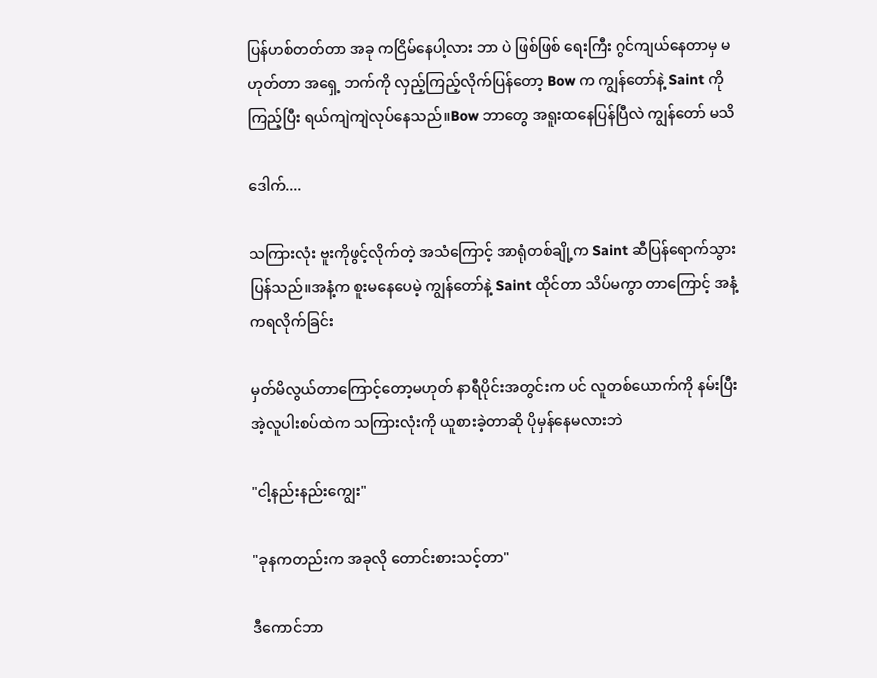ပြန်ဟစ်တတ်တာ အခု ကငြိမ်နေပါ့လား ဘာ ပဲ ဖြစ်ဖြစ် ရေးကြီး ဂွင်ကျယ်နေတာမှ မဟုတ်တာ အရှေ့ ဘက်ကို လှည့်ကြည့်လိုက်ပြန်တော့ Bow က ကျွန်တော်နဲ့ Saint ကိုကြည့်ပြီး ရယ်ကျဲကျဲလုပ်နေသည်။Bow ဘာတွေ အရူးထနေပြန်ပြီလဲ ကျွန်တော် မသိ

ဒေါက်....

သကြားလုံး ဗူးကိုဖွင့်လိုက်တဲ့ အသံကြောင့် အာရုံတစ်ချို့က Saint ဆီပြန်ရောက်သွားပြန်သည်။အနံ့က စူးမနေပေမဲ့ ကျွန်တော်နဲ့ Saint ထိုင်တာ သိပ်မကွာ တာကြောင့် အနံ့ကရလိုက်ခြင်း

မှတ်မိလွယ်တာကြောင့်တော့မဟုတ် နာရီပိုင်းအတွင်းက ပင် လူတစ်ယောက်ကို နမ်းပြီး အဲ့လူပါးစပ်ထဲက သကြားလုံးကို ယူစားခဲ့တာဆို ပိုမှန်နေမလားဘဲ

"ငါ့နည်းနည်းကျွေး"

"ခုနကတည်းက အခုလို တောင်းစားသင့်တာ"

ဒီကောင်ဘာ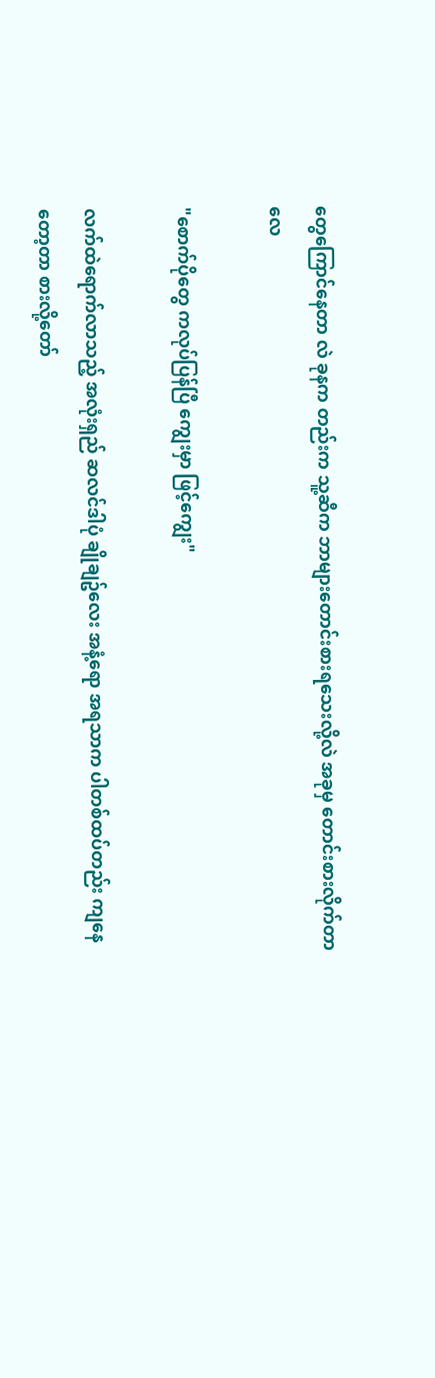တွေကြောင်နေတာ လဲ ခုနက တည်းက သူ့ဆီက ဘာများတောင်းစားရသေးလို့လဲ အခုမှ တောင်းစားလိုက်တာလေ

"စောက်ပိုတွေ ကလုပ်ပြန်ပြီ ကျွေးမှာ ဖြင့်ကျွေး"

လက်ထဲရောက်လာသည့် အလုံးရှည် ဆလင်ဒါပုံ ချိုချဥ်လေး အနံ့ရော အရသာက ပါတစ်ထပ်တည်း ကျနေတော့တာ စားလို့တော်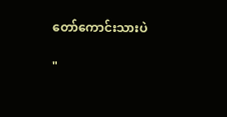တော်ကောင်းသားပဲ

"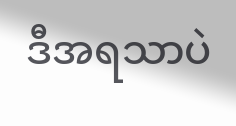ဒီအရသာပဲ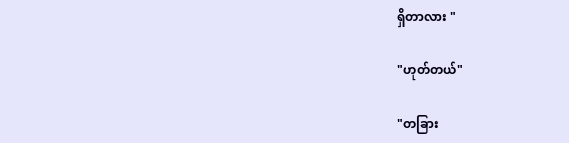ရှိတာလား "

"ဟုတ်တယ်"

"တခြား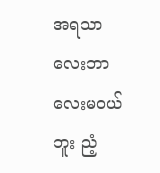အရသာလေးဘာလေးမဝယ်ဘူး ညံ့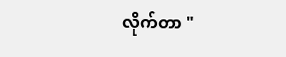လိုက်တာ "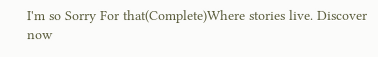I'm so Sorry For that(Complete)Where stories live. Discover now